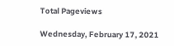Total Pageviews

Wednesday, February 17, 2021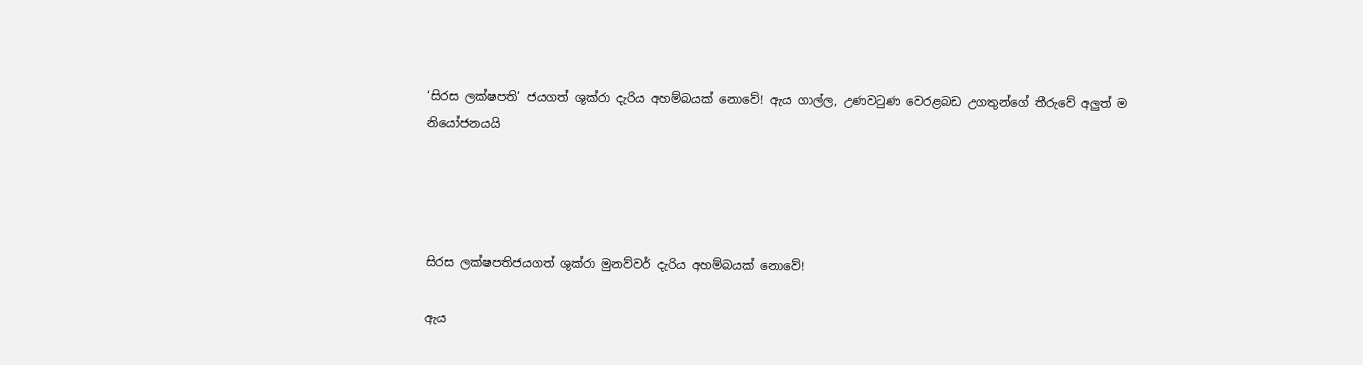‘සිරස ලක්ෂපති’ ජයගත් ශුක්රා දැරිය අහම්බයක් නොවේ! ඇය ගාල්ල, උණවටුණ වෙරළබඩ උගතුන්ගේ තීරුවේ අලුත් ම නියෝජනයයි




සිරස ලක්ෂපතිජයගත් ශුක්රා මුනව්වර් දැරිය අහම්බයක් නොවේ!

ඇය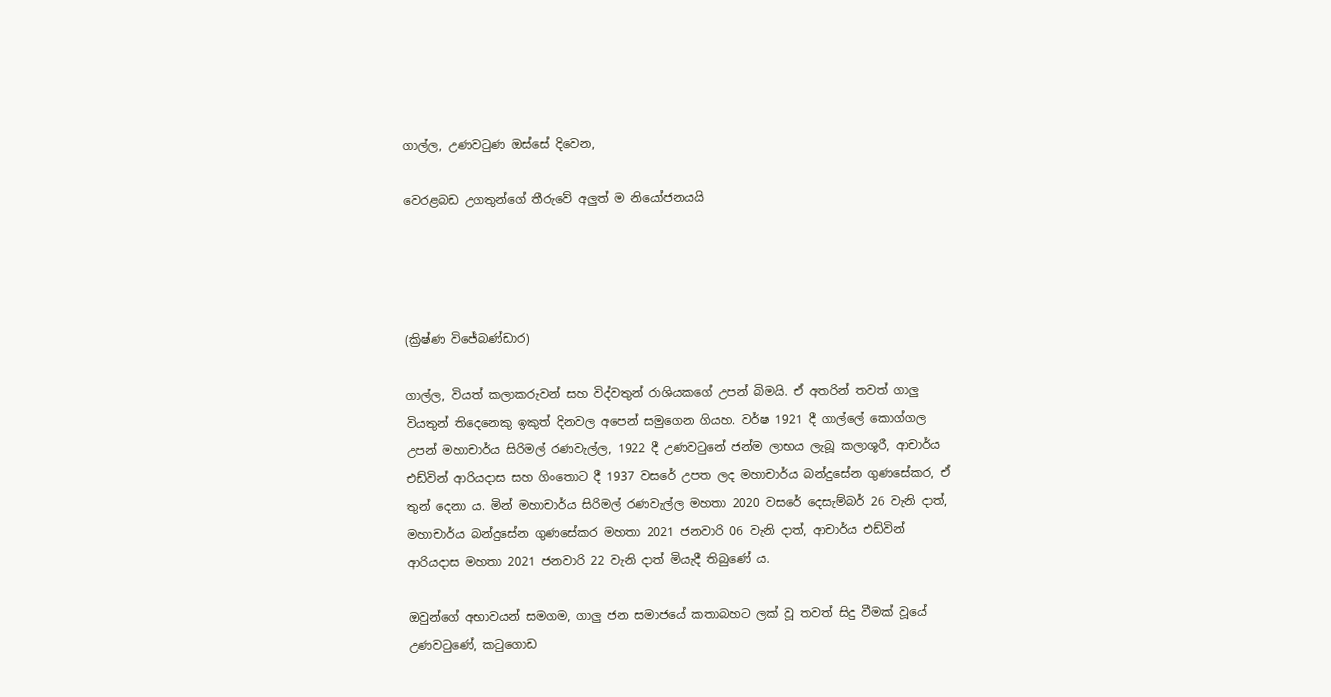ගාල්ල, උණවටුණ ඔස්සේ දිවෙන,

වෙරළබඩ උගතුන්ගේ තීරුවේ අලුත් ම නියෝජනයයි




(ක්‍රිෂ්ණ විජේබණ්ඩාර)

ගාල්ල, වියත් කලාකරුවන් සහ විද්වතුන් රාශියකගේ උපන් බිමයි. ඒ අතරින් තවත් ගාලු වියතුන් තිදෙනෙකු ඉකුත් දිනවල අපෙන් සමුගෙන ගියහ. වර්ෂ 1921 දී ගාල්ලේ කොග්ගල උපන් මහාචාර්ය සිරිමල් රණවැල්ල, 1922 දී උණවටුනේ ජන්ම ලාභය ලැබූ කලාශූරී, ආචාර්ය එඩ්වින් ආරියදාස සහ ගිංතොට දී 1937 වසරේ උපත ලද මහාචාර්ය බන්දුසේන ගුණසේකර, ඒ තුන් දෙනා ය. මින් මහාචාර්ය සිරිමල් රණවැල්ල මහතා 2020 වසරේ දෙසැම්බර් 26 වැනි දාත්, මහාචාර්ය බන්දුසේන ගුණසේකර මහතා 2021 ජනවාරි 06 වැනි දාත්, ආචාර්ය එඩ්වින් ආරියදාස මහතා 2021 ජනවාරි 22 වැනි දාත් මියැදී තිබුණේ ය.

ඔවුන්ගේ අභාවයන් සමගම, ගාලු ජන සමාජයේ කතාබහට ලක් වූ තවත් සිදු වීමක් වූයේ උණවටුණේ, කටුගොඩ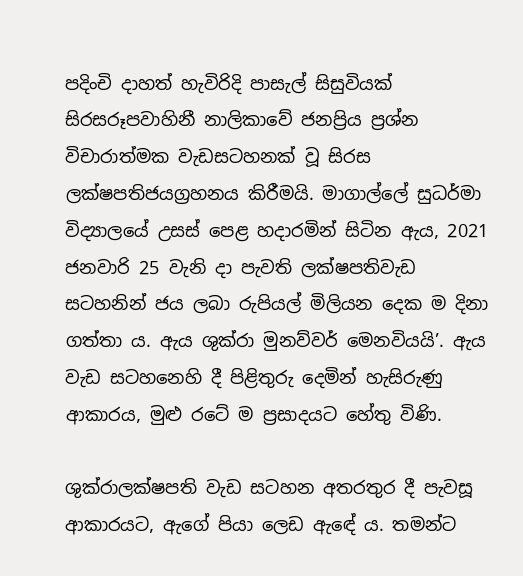පදිංචි දාහත් හැවිරිදි පාසැල් සිසුවියක් සිරසරූපවාහිනී නාලිකාවේ ජනප්‍රිය ප්‍රශ්න විචාරාත්මක වැඩසටහනක් වූ සිරස ලක්ෂපතිජයග්‍රහනය කිරීමයි. මාගාල්ලේ සුධර්මා විද්‍යාලයේ උසස් පෙළ හදාරමින් සිටින ඇය, 2021 ජනවාරි 25 වැනි දා පැවති ලක්ෂපතිවැඩ සටහනින් ජය ලබා රුපියල් මිලියන දෙක ම දිනා ගත්තා ය. ඇය ශුක්රා මුනව්වර් මෙනවියයි’. ඇය වැඩ සටහනෙහි දී පිළිතුරු දෙමින් හැසිරුණු ආකාරය, මුළු රටේ ම ප්‍රසාදයට හේතු විණි.

ශුක්රාලක්ෂපති වැඩ සටහන අතරතුර දී පැවසූ ආකාරයට, ඇගේ පියා ලෙඩ ඇඳේ ය. තමන්ට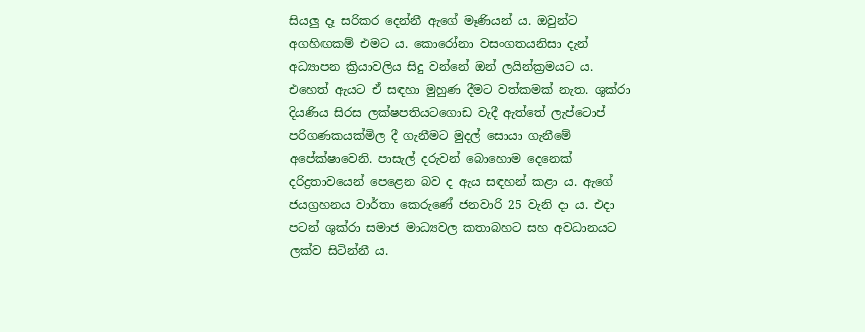සියලු දෑ සරිකර දෙන්නී ඇගේ මෑණියන් ය. ඔවුන්ට අගහිඟකම් එමට ය. කොරෝනා වසංගතයනිසා දැන් අධ්‍යාපන ක්‍රියාවලිය සිදු වන්නේ ඔන් ලයින්ක්‍රමයට ය. එහෙත් ඇයට ඒ සඳහා මුහුණ දීමට වත්කමක් නැත. ශුක්රා දියණිය සිරස ලක්ෂපතියටගොඩ වැදී ඇත්තේ ලැප්ටොප් පරිගණකයක්මිල දී ගැනීමට මුදල් සොයා ගැනීමේ අපේක්ෂාවෙනි. පාසැල් දරුවන් බොහොම දෙනෙක් දරිද්‍රතාවයෙන් පෙළෙන බව ද ඇය සඳහන් කළා ය. ඇගේ ජයග්‍රහනය වාර්තා කෙරුණේ ජනවාරි 25 වැනි දා ය. එදා පටන් ශුක්රා සමාජ මාධ්‍යවල කතාබහට සහ අවධානයට ලක්ව සිටින්නී ය.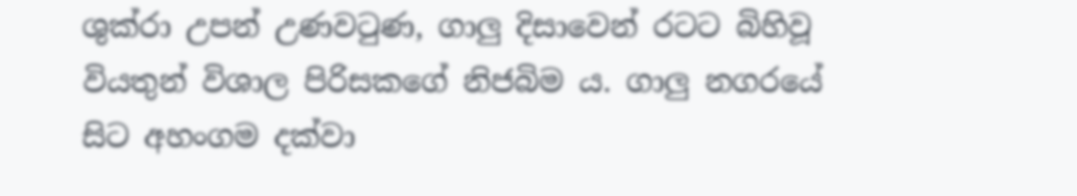ශුක්රා උපන් උණවටුණ, ගාලු දිසාවෙන් රටට බිහිවූ වියතුන් විශාල පිරිසකගේ නිජබිම ය. ගාලු නගරයේ සිට අහංගම දක්වා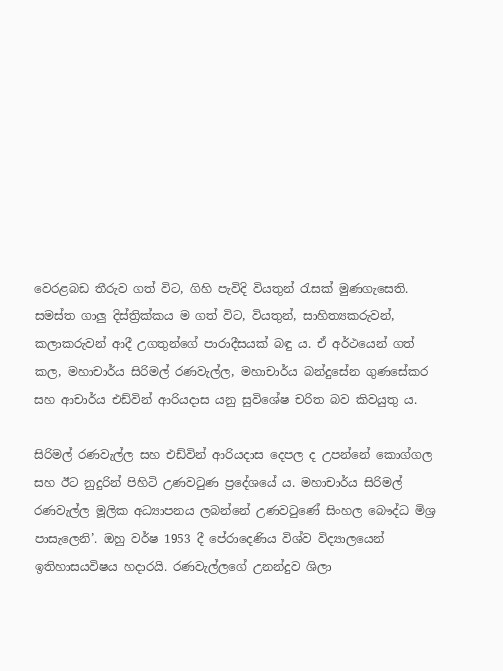වෙරළබඩ තීරුව ගත් විට, ගිහි පැවිදි වියතුන් රැසක් මුණගැසෙති. සමස්ත ගාලු දිස්ත්‍රික්කය ම ගත් විට, වියතුන්, සාහිත්‍යකරුවන්, කලාකරුවන් ආදී උගතුන්ගේ පාරාදීසයක් බඳු ය. ඒ අර්ථයෙන් ගත් කල, මහාචාර්ය සිරිමල් රණවැල්ල, මහාචාර්ය බන්දුසේන ගුණසේකර සහ ආචාර්ය එඩ්වින් ආරියදාස යනු සුවිශේෂ චරිත බව කිවයුතු ය.

සිරිමල් රණවැල්ල සහ එඩ්වින් ආරියදාස දෙපල ද උපන්නේ කොග්ගල සහ ඊට නුදුරින් පිහිටි උණවටුණ ප්‍රදේශයේ ය. මහාචාර්ය සිරිමල් රණවැල්ල මූලික අධ්‍යාපනය ලබන්නේ උණවටුණේ සිංහල බෞද්ධ මිශ්‍ර පාසැලෙනි’. ඔහු වර්ෂ 1953 දී පේරාදෙණිය විශ්ව විද්‍යාලයෙන් ඉතිහාසයවිෂය හදාරයි. රණවැල්ලගේ උනන්දුව ශිලා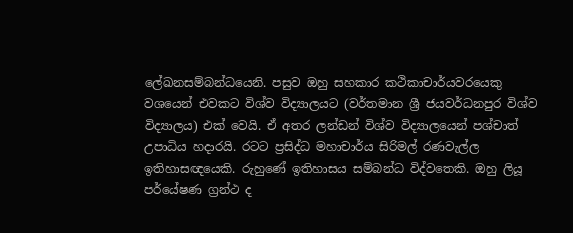ලේඛනසම්බන්ධයෙනි. පසුව ඔහු සහකාර කථිකාචාර්යවරයෙකු වශයෙන් එවකට විශ්ව විද්‍යාලයට (වර්තමාන ශ්‍රී ජයවර්ධනපුර විශ්ව විද්‍යාලය) එක් වෙයි. ඒ අතර ලන්ඩන් විශ්ව විද්‍යාලයෙන් පශ්චාත් උපාධිය හදාරයි. රටට ප්‍රසිද්ධ මහාචාර්ය සිරිමල් රණවැල්ල ඉතිහාසඥයෙකි. රුහුණේ ඉතිහාසය සම්බන්ධ විද්වතෙකි. ඔහු ලියූ පර්යේෂණ ග්‍රන්ථ ද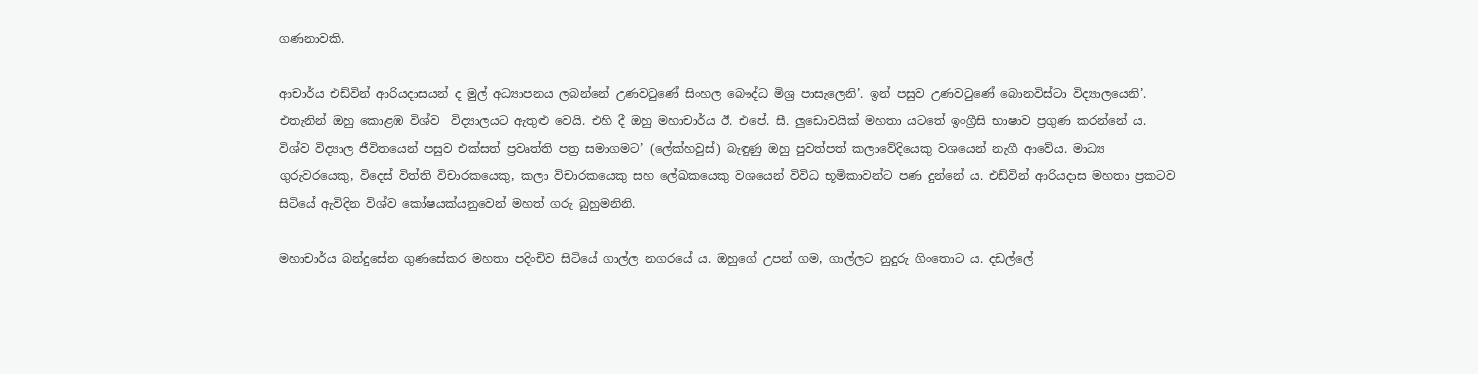ගණනාවකි.

ආචාර්ය එඩ්වින් ආරියදාසයන් ද මුල් අධ්‍යාපනය ලබන්නේ උණවටුණේ සිංහල බෞද්ධ මිශ්‍ර පාසැලෙනි’. ඉන් පසුව උණවටුණේ බොනවිස්ටා විද්‍යාලයෙනි’. එතැනින් ඔහු කොළඹ විශ්ව  විද්‍යාලයට ඇතුළු වෙයි. එහි දී ඔහු මහාචාර්ය ඊ. එපේ. සී. ලුඩොවයික් මහතා යටතේ ඉංග්‍රීසි භාෂාව ප්‍රගුණ කරන්නේ ය. විශ්ව විද්‍යාල ජීවිතයෙන් පසුව එක්සත් ප්‍රවෘත්ති පත්‍ර සමාගමට’ (ලේක්හවුස්) බැඳුණු ඔහු පුවත්පත් කලාවේදියෙකු වශයෙන් නැගී ආවේය. මාධ්‍ය ගුරුවරයෙකු, විදෙස් විත්ති විචාරකයෙකු, කලා විචාරකයෙකු සහ ලේඛකයෙකු වශයෙන් විවිධ භූමිකාවන්ට පණ දුන්නේ ය. එඩ්වින් ආරියදාස මහතා ප්‍රකටව සිටියේ ඇවිදින විශ්ව කෝෂයක්යනුවෙන් මහත් ගරු බුහුමනිනි.

මහාචාර්ය බන්දුසේන ගුණසේකර මහතා පදිංචිව සිටියේ ගාල්ල නගරයේ ය. ඔහුගේ උපන් ගම, ගාල්ලට නුදුරු ගිංතොට ය. දඩල්ලේ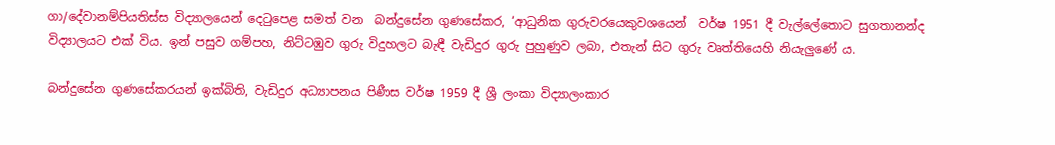ගා/දේවානම්පියතිස්ස විද්‍යාලයෙන් දෙටුපෙළ සමත් වන  බන්දුසේන ගුණසේකර, ‘ආධුනික ගුරුවරයෙකුවශයෙන්  වර්ෂ 1951 දී වැල්ලේතොට සුගතානන්ද විද්‍යාලයට එක් විය. ඉන් පසුව ගම්පහ, නිට්ටඹුව ගුරු විදුහලට බැඳී වැඩිදුර ගුරු පුහුණුව ලබා, එතැන් සිට ගුරු වෘත්තියෙහි නියැලුණේ ය.

බන්දුසේන ගුණසේකරයන් ඉක්බිති, වැඩිදුර අධ්‍යාපනය පිණීස වර්ෂ 1959 දී ශ්‍රී ලංකා විද්‍යාලංකාර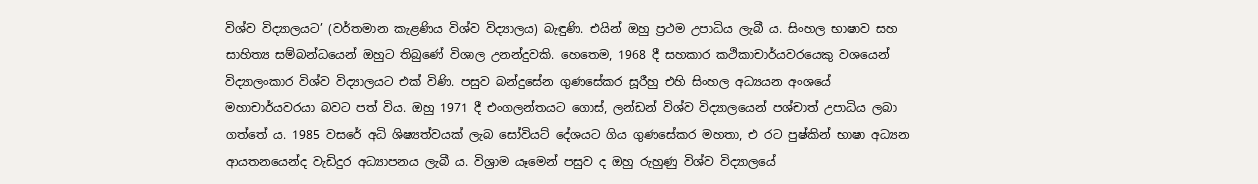විශ්ව විද්‍යාලයට’ (වර්තමාන කැළණිය විශ්ව විද්‍යාලය) බැඳුණි. එයින් ඔහු ප්‍රථම උපාධිය ලැබී ය. සිංහල භාෂාව සහ සාහිත්‍ය සම්බන්ධයෙන් ඔහුට තිබුණේ විශාල උනන්දුවකි. හෙතෙම, 1968 දී සහකාර කථිකාචාර්යවරයෙකු වශයෙන් විද්‍යාලංකාර විශ්ව විද්‍යාලයට එක් විණි. පසුව බන්දුසේන ගුණසේකර සූරීහු එහි සිංහල අධ්‍යයන අංශයේ මහාචාර්යවරයා බවට පත් විය. ඔහු 1971 දී එංගලන්තයට ගොස්, ලන්ඩන් විශ්ව විද්‍යාලයෙන් පශ්චාත් උපාධිය ලබා ගත්තේ ය. 1985 වසරේ අධි ශිෂ්‍යත්වයක් ලැබ සෝවියට් දේශයට ගිය ගුණසේකර මහතා, එ රට පුෂ්කින් භාෂා අධ්‍යන ආයතනයෙන්ද වැඩිදුර අධ්‍යාපනය ලැබී ය. විශ්‍රාම යෑමෙන් පසුව ද ඔහු රුහුණු විශ්ව විද්‍යාලයේ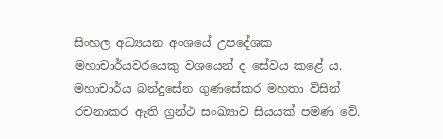සිංහල අධ්‍යයන අංශයේ උපදේශක මහාචාර්යවරයෙකු වශයෙන් ද සේවය කළේ ය. මහාචාර්ය බන්දුසේන ගුණසේකර මහතා විසින් රචනාකර ඇති ග්‍රන්ථ සංඛ්‍යාව සියයක් පමණ වේ.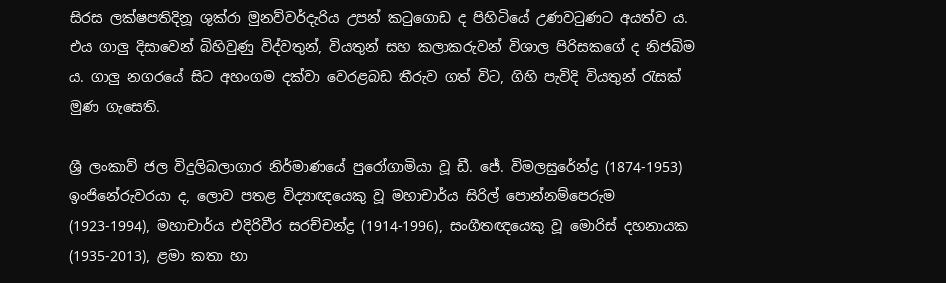සිරස ලක්ෂපතිදිනූ ශුක්රා මුනව්වර්දැරිය උපන් කටුගොඩ ද පිහිටියේ උණවටුණට අයත්ව ය. එය ගාලු දිසාවෙන් බිහිවුණු විද්වතුන්, වියතුන් සහ කලාකරුවන් විශාල පිරිසකගේ ද නිජබිම ය. ගාලු නගරයේ සිට අහංගම දක්වා වෙරළබඩ තීරුව ගත් විට, ගිහි පැවිදි වියතුන් රැසක් මුණ ගැසෙති.

ශ්‍රී ලංකාව් ජල විදුලිබලාගාර නිර්මාණයේ පුරෝගාමියා වූ ඩී. ජේ. විමලසුරේන්ද්‍ර (1874-1953) ඉංජිනේරුවරයා ද, ලොව පතළ විද්‍යාඥයෙකු වූ මහාචාර්ය සිරිල් පොන්නම්පෙරුම (1923-1994), මහාචාර්ය එදිරිවීර සරච්චන්ද්‍ර (1914-1996), සංගීතඥයෙකු වූ මොරිස් දහනායක (1935-2013), ළමා කතා හා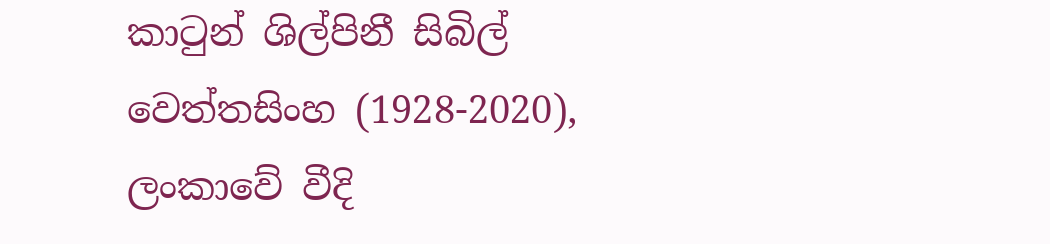කාටුන් ශිල්පිනී සිබිල් වෙත්තසිංහ (1928-2020), ලංකාවේ වීදි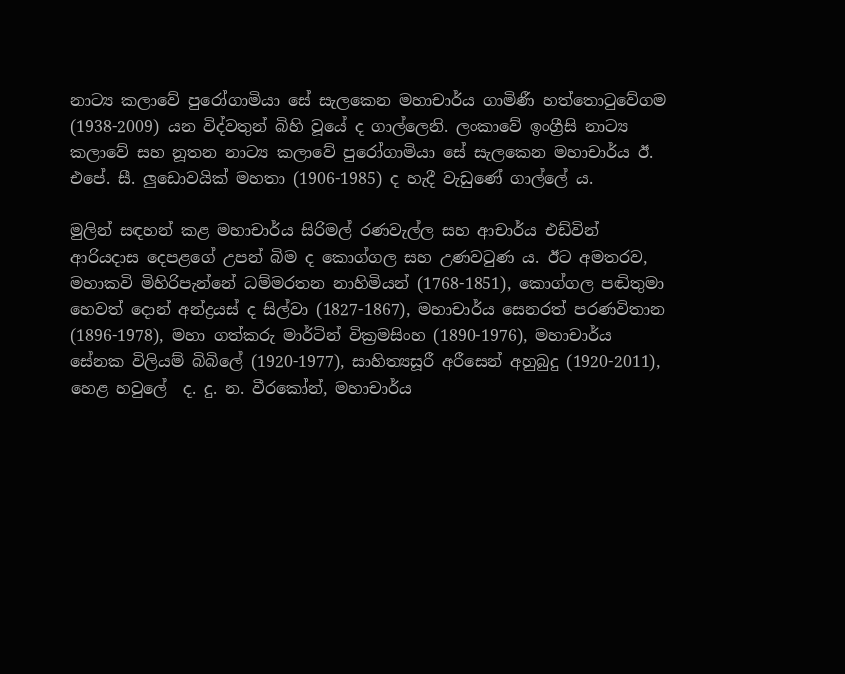නාට්‍ය කලාවේ පුරෝගාමියා සේ සැලකෙන මහාචාර්ය ගාමිණී හත්තොටුවේගම  (1938-2009) යන විද්වතුන් බිහි වූයේ ද ගාල්ලෙනි. ලංකාවේ ඉංග්‍රීසි නාට්‍ය කලාවේ සහ නූතන නාට්‍ය කලාවේ පුරෝගාමියා සේ සැලකෙන මහාචාර්ය ඊ. එපේ. සී. ලුඩොවයික් මහතා (1906-1985) ද හැදී වැඩුණේ ගාල්ලේ ය.

මුලින් සඳහන් කළ මහාචාර්ය සිරිමල් රණවැල්ල සහ ආචාර්ය එඩ්වින් ආරියදාස දෙපළගේ උපන් බිම ද කොග්ගල සහ උණවටුණ ය. ඊට අමතරව, මහාකවි මිහිරිපැන්නේ ධම්මරතන නාහිමියන් (1768-1851), කොග්ගල පඬිතුමා හෙවත් දොන් අන්ද්‍රයස් ද සිල්වා (1827-1867), මහාචාර්ය සෙනරත් පරණවිතාන (1896-1978), මහා ගත්කරු මාර්ටින් වික්‍රමසිංහ (1890-1976), මහාචාර්ය සේනක විලියම් බිබිලේ (1920-1977), සාහිත්‍යසූරී අරීසෙන් අහුබුදු (1920-2011), හෙළ හවුලේ  ද. දු. න. වීරකෝන්, මහාචාර්ය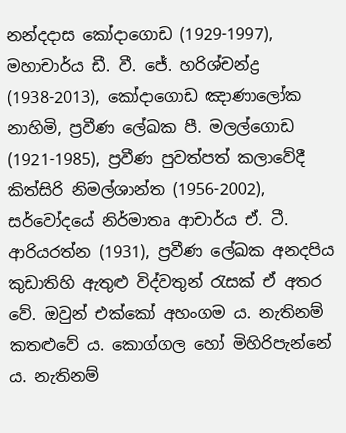නන්දදාස කෝදාගොඩ (1929-1997), මහාචාර්ය ඩී. වී. ජේ. හරිශ්චන්ද්‍ර (1938-2013), කෝදාගොඩ ඤාණාලෝක නාහිමි, ප්‍රවීණ ලේඛක පී. මලල්ගොඩ (1921-1985), ප්‍රවීණ පුවත්පත් කලාවේදී කිත්සිරි නිමල්ශාන්ත (1956-2002), සර්වෝදයේ නිර්මාතෘ ආචාර්ය ඒ. ටී. ආරියරත්න (1931), ප්‍රවීණ ලේඛක අනදපිය කුඩාතිහි ඇතුළු විද්වතුන් රැසක් ඒ අතර වේ. ඔවුන් එක්කෝ අහංගම ය. නැතිනම් කතළුවේ ය. කොග්ගල හෝ මිහිරිපැන්නේ ය. නැතිනම්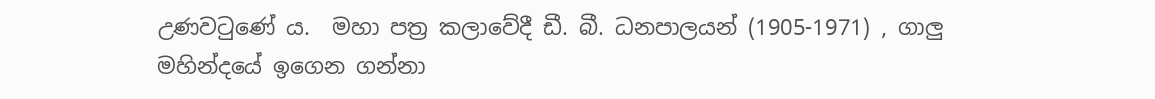උණවටුණේ ය.  මහා පත්‍ර කලාවේදී ඩී. බී. ධනපාලයන් (1905-1971) , ගාලු මහින්දයේ ඉගෙන ගන්නා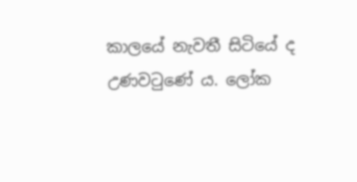කාලයේ නැවතී සිටියේ ද උණවටුණේ ය. ලෝක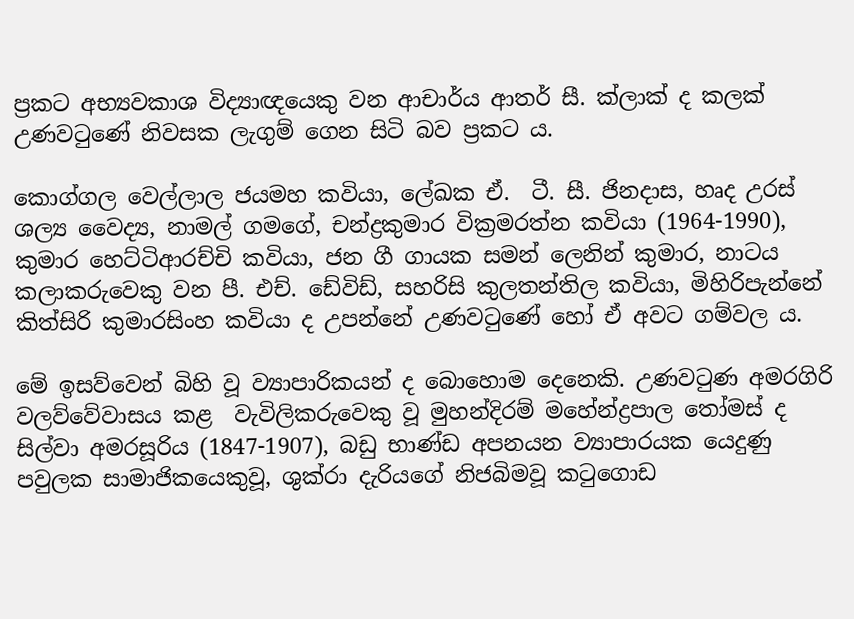ප්‍රකට අභ්‍යවකාශ විද්‍යාඥයෙකු වන ආචාර්ය ආතර් සී. ක්ලාක් ද කලක් උණවටුණේ නිවසක ලැගුම් ගෙන සිටි බව ප්‍රකට ය.

කොග්ගල වෙල්ලාල ජයමහ කවියා, ලේඛක ඒ.  ටී. සී. ජිනදාස, හෘද උරස් ශල්‍ය වෛද්‍ය, නාමල් ගමගේ, චන්ද්‍රකුමාර වික්‍රමරත්න කවියා (1964-1990), කුමාර හෙට්ටිආරච්චි කවියා, ජන ගී ගායක සමන් ලෙනින් කුමාර, නාටය කලාකරුවෙකු වන පී. එච්. ඩේවිඩ්, සහරිසි කුලතන්තිල කවියා, මිහිරිපැන්නේ කිත්සිරි කුමාරසිංහ කවියා ද උපන්නේ උණවටුණේ හෝ ඒ අවට ගම්වල ය.

මේ ඉසව්වෙන් බිහි වූ ව්‍යාපාරිකයන් ද බොහොම දෙනෙකි. උණවටුණ අමරගිරි වලව්වේවාසය කළ  වැවිලිකරුවෙකු වූ මුහන්දිරම් මහේන්ද්‍රපාල තෝමස් ද සිල්වා අමරසූරිය (1847-1907), බඩු භාණ්ඩ අපනයන ව්‍යාපාරයක යෙදුණු පවුලක සාමාජිකයෙකුවූ, ශුක්රා දැරියගේ නිජබිමවූ කටුගොඩ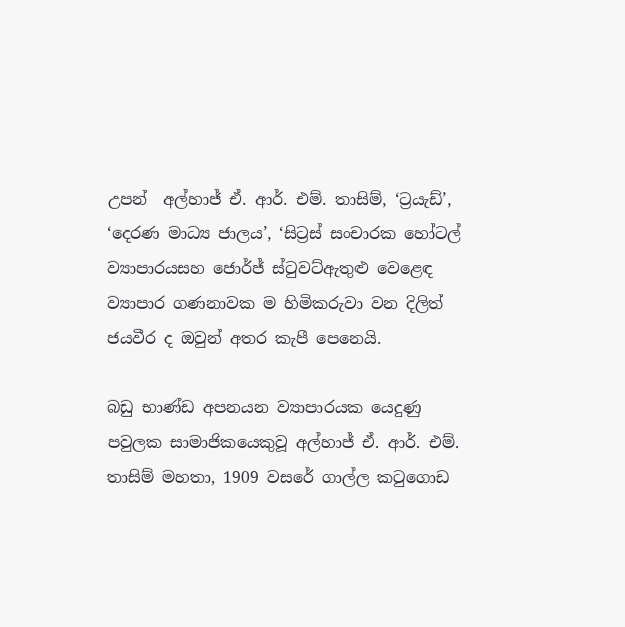උපන්  අල්හාජ් ඒ. ආර්. එම්. තාසිම්, ‘ට්‍රයැඩ්’, ‘දෙරණ මාධ්‍ය ජාලය’, ‘සිට්‍රස් සංචාරක හෝටල් ව්‍යාපාරයසහ ජොර්ජ් ස්ටුවට්ඇතුළු වෙළෙඳ ව්‍යාපාර ගණනාවක ම හිමිකරුවා වන දිලිත් ජයවීර ද ඔවුන් අතර කැපී පෙනෙයි.

බඩු භාණ්ඩ අපනයන ව්‍යාපාරයක යෙදුණු පවුලක සාමාජිකයෙකුවූ අල්හාජ් ඒ. ආර්. එම්. තාසිම් මහතා, 1909 වසරේ ගාල්ල කටුගොඩ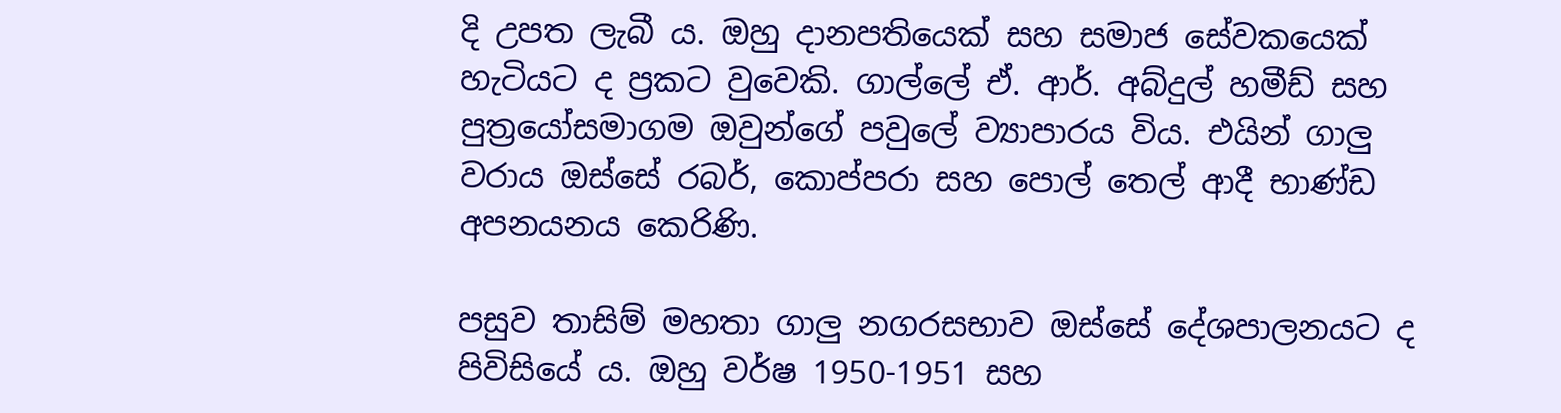දි උපත ලැබී ය. ඔහු දානපතියෙක් සහ සමාජ සේවකයෙක් හැටියට ද ප්‍රකට වුවෙකි. ගාල්ලේ ඒ. ආර්. අබ්දුල් හමීඩ් සහ පුත්‍රයෝසමාගම ඔවුන්ගේ පවුලේ ව්‍යාපාරය විය. එයින් ගාලු වරාය ඔස්සේ රබර්, කොප්පරා සහ පොල් තෙල් ආදී භාණ්ඩ අපනයනය කෙරිණි.

පසුව තාසිම් මහතා ගාලු නගරසභාව ඔස්සේ දේශපාලනයට ද පිවිසියේ ය. ඔහු වර්ෂ 1950-1951 සහ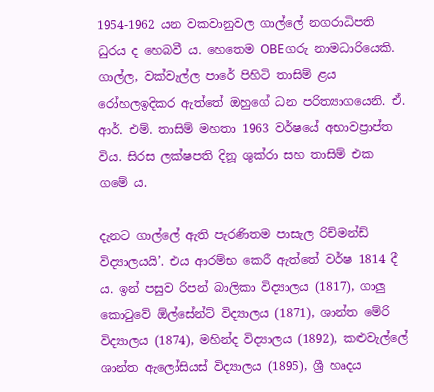1954-1962 යන වකවානුවල ගාල්ලේ නගරාධිපති ධුරය ද හෙබවී ය. හෙතෙම OBEගරු නාමධාරියෙකි. ගාල්ල, වක්වැල්ල පාරේ පිහිටි තාසිම් ළය රෝහලඉදිකර ඇත්තේ ඔහුගේ ධන පරිත්‍යාගයෙනි. ඒ. ආර්. එම්. තාසිම් මහතා 1963 වර්ෂයේ අභාවප්‍රාප්ත විය. සිරස ලක්ෂපති දිනූ ශුක්රා සහ තාසිම් එක ගමේ ය.

දැනට ගාල්ලේ ඇති පැරණිතම පාසැල රිච්මන්ඩ් විද්‍යාලයයි’. එය ආරම්භ කෙරී ඇත්තේ වර්ෂ 1814 දී ය. ඉන් පසුව රිපන් බාලිකා විද්‍යාලය (1817), ගාලු කොටුවේ ඕල්සේන්ට් විද්‍යාලය (1871), ශාන්ත මේරි විද්‍යාලය (1874), මහින්ද විද්‍යාලය (1892), කළුවැල්ලේ ශාන්ත ඇලෝසියස් විද්‍යාලය (1895), ශ්‍රී හෘදය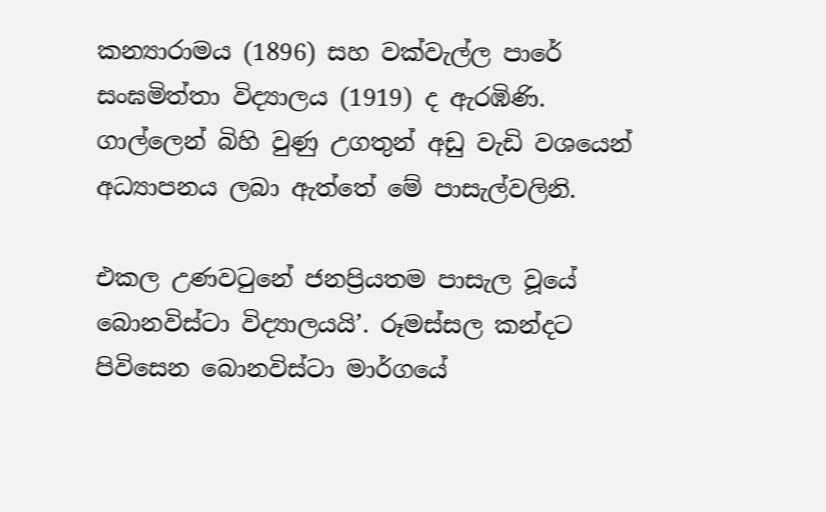කන්‍යාරාමය (1896) සහ වක්වැල්ල පාරේ සංඝමිත්තා විද්‍යාලය (1919) ද ඇරඹිණි. ගාල්ලෙන් බිහි වුණු උගතුන් අඩු වැඩි වශයෙන් අධ්‍යාපනය ලබා ඇත්තේ මේ පාසැල්වලිනි.

එකල උණවටුනේ ජනප්‍රියතම පාසැල වූයේ බොනවිස්ටා විද්‍යාලයයි’. රූමස්සල කන්දට පිවිසෙන බොනවිස්ටා මාර්ගයේ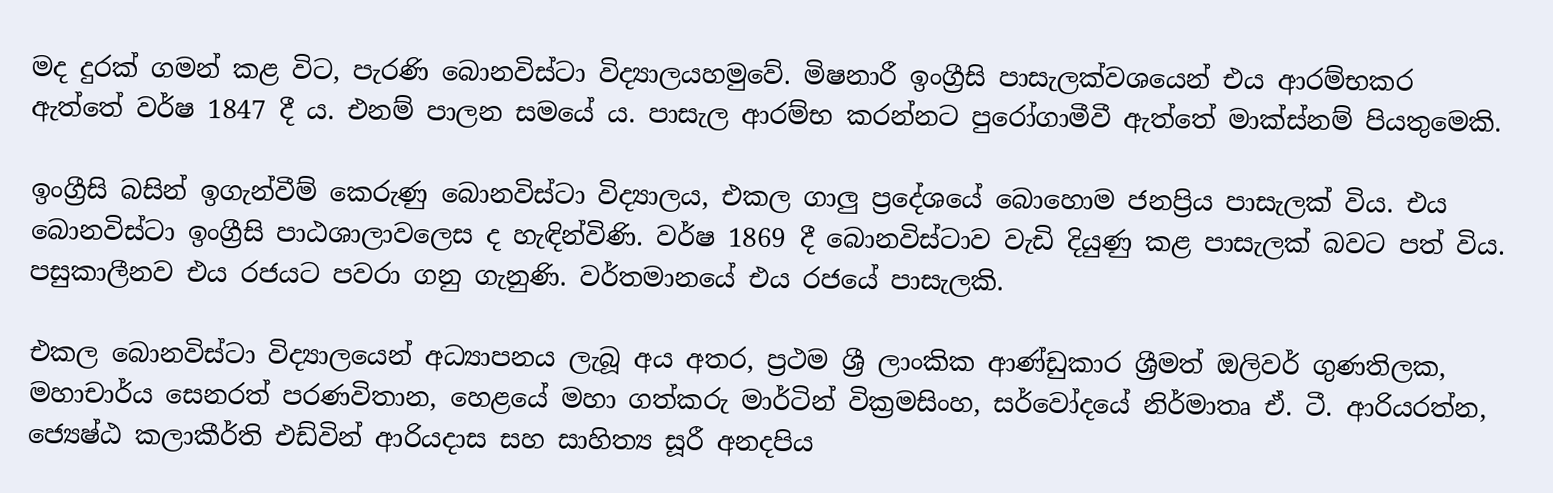මද දුරක් ගමන් කළ විට, පැරණි බොනවිස්ටා විද්‍යාලයහමුවේ. මිෂනාරී ඉංග්‍රීසි පාසැලක්වශයෙන් එය ආරම්භකර ඇත්තේ වර්ෂ 1847 දී ය. එනම් පාලන සමයේ ය. පාසැල ආරම්භ කරන්නට පුරෝගාමීවී ඇත්තේ මාක්ස්නම් පියතුමෙකි.

ඉංග්‍රීසි බසින් ඉගැන්වීම් කෙරුණු බොනවිස්ටා විද්‍යාලය, එකල ගාලු ප්‍රදේශයේ බොහොම ජනප්‍රිය පාසැලක් විය. එය බොනවිස්ටා ඉංග්‍රීසි පාඨශාලාවලෙස ද හැඳින්විණි. වර්ෂ 1869 දී බොනවිස්ටාව වැඩි දියුණු කළ පාසැලක් බවට පත් විය. පසුකාලීනව එය රජයට පවරා ගනු ගැනුණි. වර්තමානයේ එය රජයේ පාසැලකි.

එකල බොනවිස්ටා විද්‍යාලයෙන් අධ්‍යාපනය ලැබූ අය අතර, ප්‍රථම ශ්‍රී ලාංකික ආණ්ඩුකාර ශ්‍රීමත් ඔලිවර් ගුණතිලක, මහාචාර්ය සෙනරත් පරණවිතාන, හෙළයේ මහා ගත්කරු මාර්ටින් වික්‍රමසිංහ, සර්වෝදයේ නිර්මාතෘ ඒ. ටී. ආරියරත්න, ජ්‍යෙෂ්ඨ කලාකීර්ති එඩ්වින් ආරියදාස සහ සාහිත්‍ය සූරී අනදපිය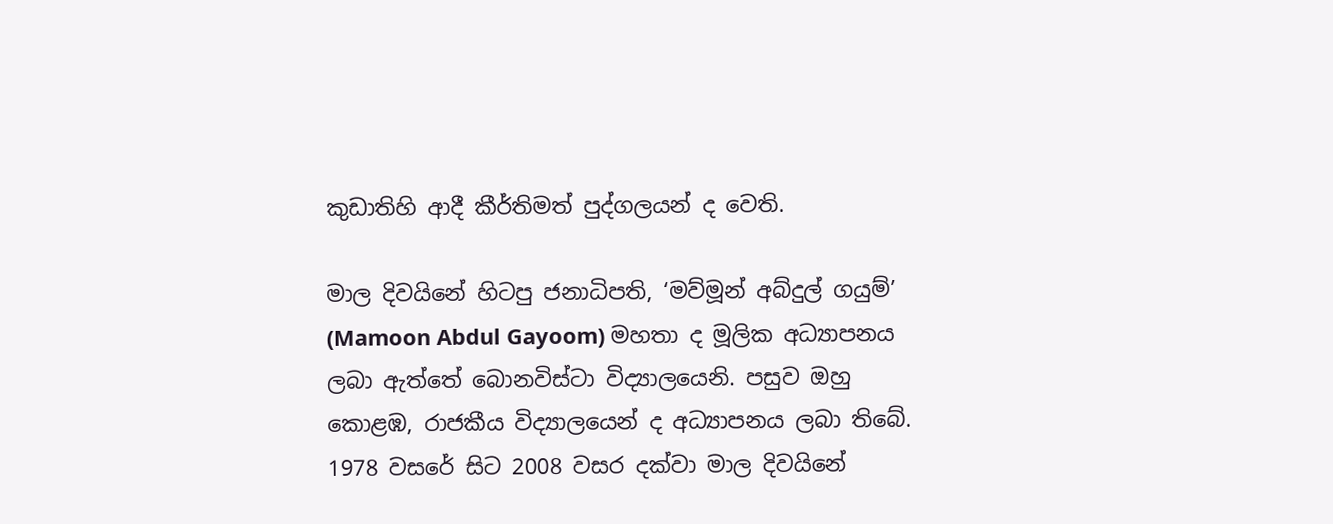කුඩාතිහි ආදී කීර්තිමත් පුද්ගලයන් ද වෙති.

මාල දිවයිනේ හිටපු ජනාධිපති, ‘මව්මූන් අබ්දුල් ගයුම්’ (Mamoon Abdul Gayoom) මහතා ද මූලික අධ්‍යාපනය ලබා ඇත්තේ බොනවිස්ටා විද්‍යාලයෙනි. පසුව ඔහු කොළඹ, රාජකීය විද්‍යාලයෙන් ද අධ්‍යාපනය ලබා තිබේ. 1978 වසරේ සිට 2008 වසර දක්වා මාල දිවයිනේ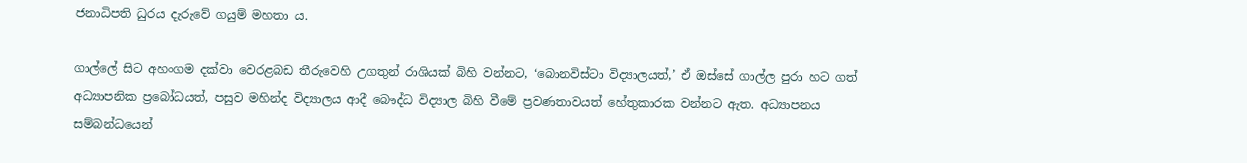ජනාධිපති ධුරය දැරුවේ ගයුම් මහතා ය.

ගාල්ලේ සිට අහංගම දක්වා වෙරළබඩ තීරුවෙහි උගතුන් රාශියක් බිහි වන්නට, ‘බොනවිස්ටා විද්‍යාලයත්,’ ඒ ඔස්සේ ගාල්ල පුරා හට ගත් අධ්‍යාපනික ප්‍රබෝධයත්, පසුව මහින්ද විද්‍යාලය ආදී බෞද්ධ විද්‍යාල බිහි වීමේ ප්‍රවණතාවයත් හේතුකාරක වන්නට ඇත. අධ්‍යාපනය සම්බන්ධයෙන්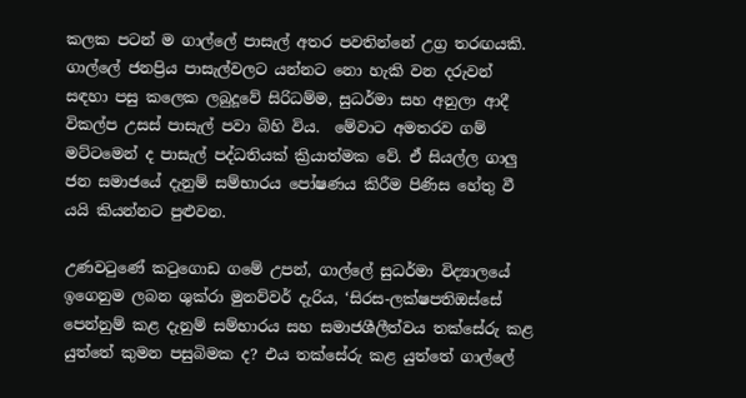කලක පටන් ම ගාල්ලේ පාසැල් අතර පවතින්නේ උග්‍ර තරඟයකි. ගාල්ලේ ජනප්‍රිය පාසැල්වලට යන්නට නො හැකි වන දරුවන්  සඳහා පසු කලෙක ලබුදූවේ සිරිධම්ම, සුධර්මා සහ අනුලා ආදී විකල්ප උසස් පාසැල් පවා බිහි විය.  මේවාට අමතරව ගම් මට්ටමෙන් ද පාසැල් පද්ධතියක් ක්‍රියාත්මක වේ. ඒ සියල්ල ගාලු ජන සමාජයේ දැනුම් සම්භාරය පෝෂණය කිරීම පිණිස හේතු වී යයි කියන්නට පුළුවන.

උණවටුණේ කටුගොඩ ගමේ උපන්, ගාල්ලේ සුධර්මා විද්‍යාලයේ ඉගෙනුම ලබන ශුක්රා මුනව්වර් දැරිය, ‘සිරස-ලක්ෂපතිඔස්සේ පෙන්නුම් කළ දැනුම් සම්භාරය සහ සමාජශීලීත්වය තක්සේරු කළ යුත්තේ කුමන පසුබිමක ද? එය තක්සේරු කළ යුත්තේ ගාල්ලේ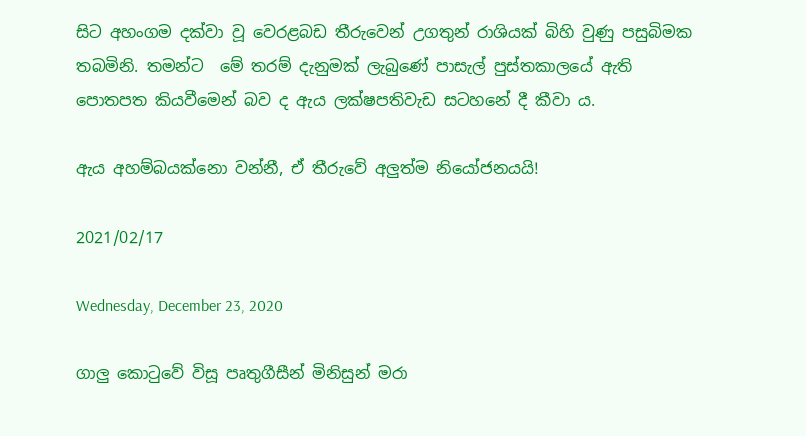සිට අහංගම දක්වා වූ වෙරළබඩ තීරුවෙන් උගතුන් රාශියක් බිහි වුණු පසුබිමක තබමිනි. තමන්ට  මේ තරම් දැනුමක් ලැබුණේ පාසැල් පුස්තකාලයේ ඇති පොතපත කියවීමෙන් බව ද ඇය ලක්ෂපතිවැඩ සටහනේ දී කීවා ය.

ඇය අහම්බයක්නො වන්නී, ඒ තීරුවේ අලුත්ම නියෝජනයයි!

2021/02/17

Wednesday, December 23, 2020

ගාලු කොටුවේ විසූ පෘතුගීසීන් මිනිසුන් මරා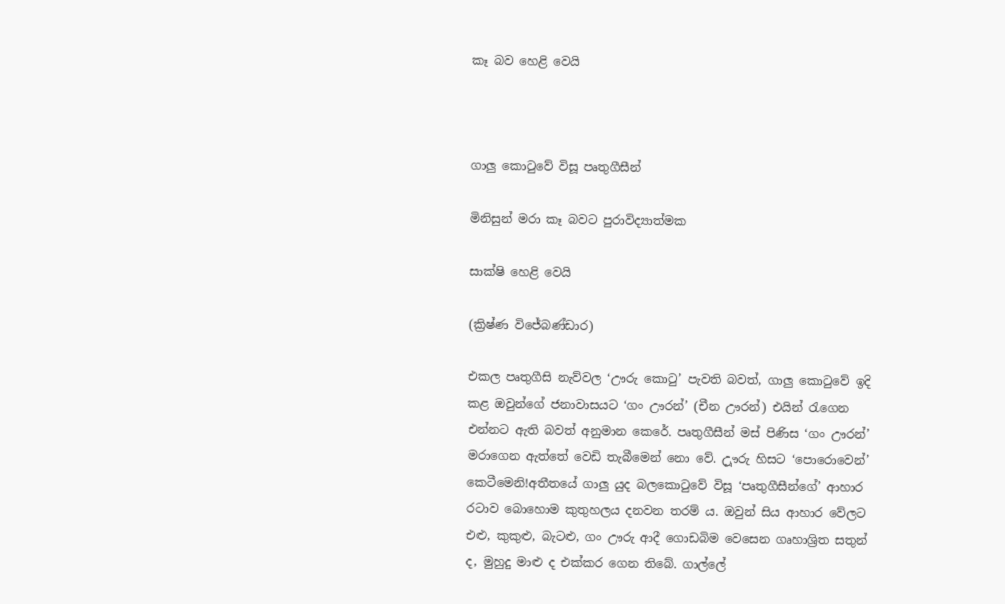කෑ බව හෙළි වෙයි



ගාලු කොටුවේ විසූ පෘතුගීසීන්

මිනිසුන් මරා කෑ බවට පුරාවිද්‍යාත්මක

සාක්ෂි හෙළි වෙයි

(ක්‍රිෂ්ණ විජේබණ්ඩාර)

එකල පෘතුගීසි නැව්වල ‘ඌරු කොටු’ පැවති බවත්, ගාලු කොටුවේ ඉදි කළ ඔවුන්ගේ ජනාවාසයට ‘ගං ඌරන්’ (චීන ඌරන්) එයින් රැගෙන එන්නට ඇති බවත් අනුමාන කෙරේ. පෘතුගීසීන් මස් පිණිස ‘ගං ඌරන්’ මරාගෙන ඇත්තේ වෙඩි තැබීමෙන් නො වේ. උූෟරු හිසට ‘පොරොවෙන්’ කෙටීමෙනි!අතීතයේ ගාලු යුද බලකොටුවේ විසූ ‘පෘතුගීසීන්ගේ’ ආහාර රටාව බොහොම කුතුහලය දනවන තරම් ය. ඔවුන් සිය ආහාර වේලට එළු, කුකුළු, බැටළු, ගං ඌරු ආදී ගොඩබිම වෙසෙන ගෘහාශ්‍රිත සතුන් ද, මුහුදු මාළු ද එක්කර ගෙන තිබේ. ගාල්ලේ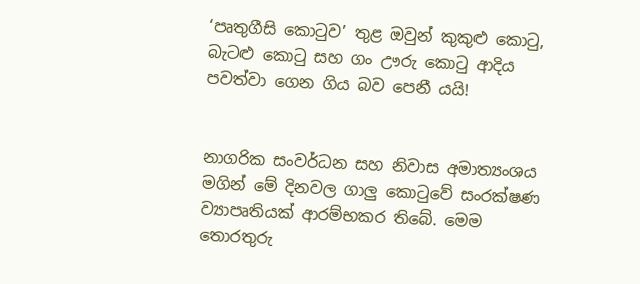‘පෘතුගීසි කොටුව’ තුළ ඔවුන් කුකුළු කොටු, බැටළු කොටු සහ ගං ඌරු කොටු ආදිය පවත්වා ගෙන ගිය බව පෙනී යයි!


නාගරික සංවර්ධන සහ නිවාස අමාත්‍යංශය මගින් මේ දිනවල ගාලු කොටුවේ සංරක්ෂණ ව්‍යාපෘතියක් ආරම්භකර තිබේ. මෙම තොරතුරු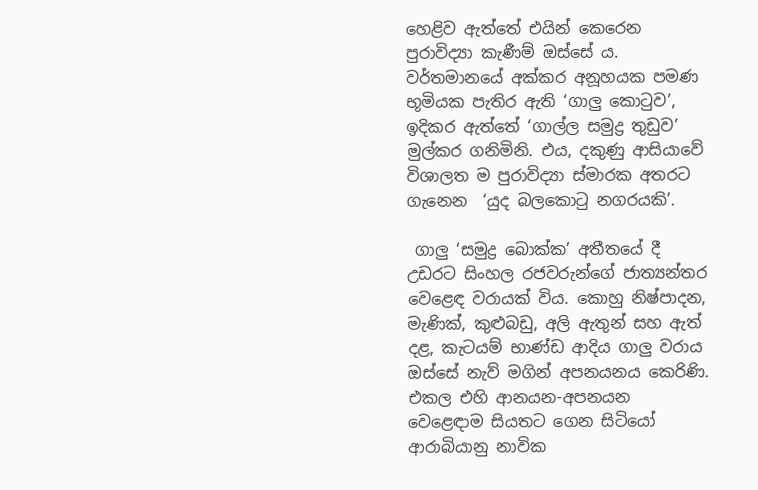හෙළිව ඇත්තේ එයින් කෙරෙන පුරාවිද්‍යා කැණීම් ඔස්සේ ය.
වර්තමානයේ අක්කර අනූහයක පමණ භූමියක පැතිර ඇති ‘ගාලු කොටුව’, ඉදිකර ඇත්තේ ‘ගාල්ල සමුද්‍ර තුඩුව’ මුල්කර ගනිමිනි. එය, දකුණු ආසියාවේ විශාලත ම පුරාවිද්‍යා ස්මාරක අතරට ගැනෙන  ‘යුද බලකොටු නගරයකි’.

 ගාලු ‘සමුද්‍ර බොක්ක’ අතීතයේ දී උඩරට සිංහල රජවරුන්ගේ ජාත්‍යන්තර වෙළෙඳ වරායක් විය. කොහු නිෂ්පාදන, මැණික්, කුළුබඩු, අලි ඇතුන් සහ ඇත් දළ, කැටයම් භාණ්ඩ ආදිය ගාලු වරාය ඔස්සේ නැව් මගින් අපනයනය කෙරිණි. එකල එහි ආනයන-අපනයන වෙළෙඳාම සියතට ගෙන සිටියෝ ආරාබියානු නාවික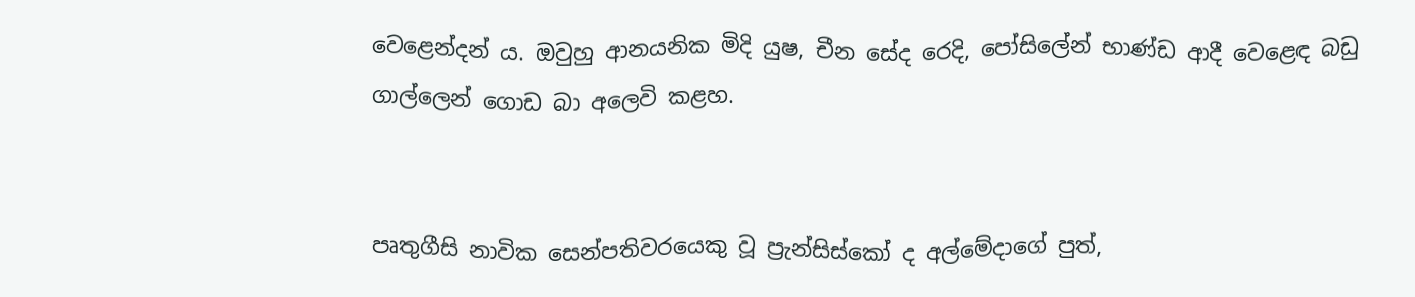වෙළෙන්දන් ය. ඔවුහු ආනයනික මිදි යුෂ, චීන සේද රෙදි, පෝසිලේන් භාණ්ඩ ආදී වෙළෙඳ බඩු  ගාල්ලෙන් ගොඩ බා අලෙවි කළහ.


පෘතුගීසි නාවික සෙන්පතිවරයෙකු වූ ප්‍රැන්සිස්කෝ ද අල්මේදාගේ පුත්,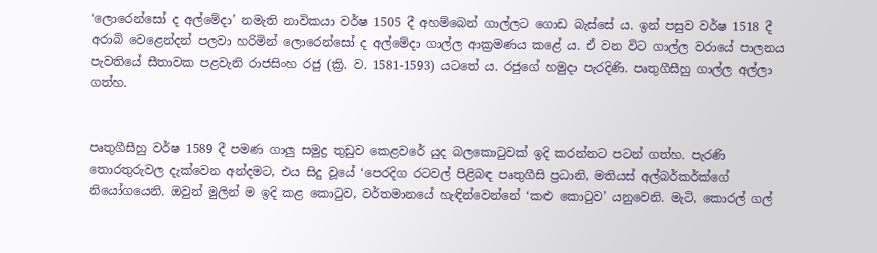‘ලොරෙන්සෝ ද අල්මේදා’ නමැති නාවිකයා වර්ෂ 1505 දී අහම්බෙන් ගාල්ලට ගොඩ බැස්සේ ය. ඉන් පසුව වර්ෂ 1518 දී අරාබි වෙළෙන්දන් පලවා හරිමින් ලොරෙන්සෝ ද අල්මේදා ගාල්ල ආක්‍රමණය කළේ ය. ඒ වන විට ගාල්ල වරායේ පාලනය පැවතියේ සීතාවක පළවැනි රාජසිංහ රජු (ක්‍රි. ව. 1581-1593) යටතේ ය. රජුගේ හමුදා පැරදිණි. පෘතුගීසීහු ගාල්ල අල්ලා ගත්හ.


පෘතුගීසීහු වර්ෂ 1589 දී පමණ ගාලු සමුද්‍ර තුඩුව කෙළවරේ යුද බලකොටුවක් ඉදි කරන්නට පටන් ගත්හ. පැරණි තොරතුරුවල දැක්වෙන අන්දමට, එය සිදු වූයේ ‘පෙරදිග රටවල් පිළිබඳ පෘතුගීසි ප්‍රධානි, මතියස් අල්බර්කර්ක්ගේ නියෝගයෙනි. ඔවුන් මුලින් ම ඉදි කළ කොටුව, වර්තමානයේ හැඳින්වෙන්නේ ‘කළු කොටුව’ යනුවෙනි. මැටි, කොරල් ගල්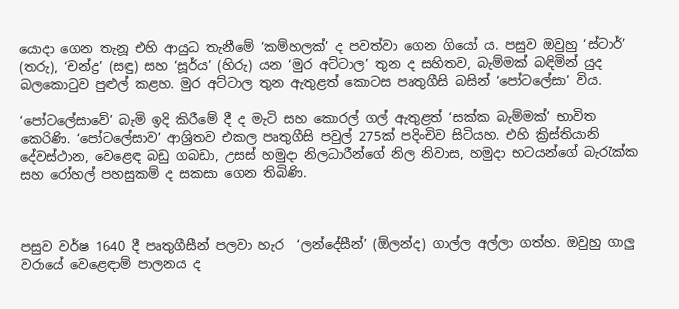යොදා ගෙන තැනූ එහි ආයුධ තැනීමේ ‘කම්හලක්’ ද පවත්වා ගෙන ගියෝ ය. පසුව ඔවුහු ‘ස්ටාර්’ (තරු), ‘චන්ද්‍ර’ (සඳු) සහ ‘සූර්ය’ (හිරු) යන ‘මුර අට්ටාල’ තුන ද සහිතව, බැම්මක් බඳිමින් යුද බලකොටුව පුළුල් කළහ. මුර අට්ටාල තුන ඇතුළත් කොටස පෘතුගීසි බසින් ‘පෝටලේසා’ විය.

‘පෝටලේසාවේ’ බැමි ඉදි කිරීමේ දී ද මැටි සහ කොරල් ගල් ඇතුළත් ‘සක්ක බැම්මක්’ භාවිත කෙරිණි. ‘පෝටලේසාව’ ආශ්‍රිතව එකල පෘතුගීසි පවුල් 275ක් පදිංචිව සිටියහ. එහි ක්‍රිස්තියානි දේවස්ථාන, වෙළෙඳ බඩු ගබඩා, උසස් හමුදා නිලධාරීන්ගේ නිල නිවාස, හමුදා භටයන්ගේ බැරැක්ක සහ රෝහල් පහසුකම් ද සකසා ගෙන තිබිණි.



පසුව වර්ෂ 1640 දී පෘතුගීසීන් පලවා හැර  ‘ලන්දේසීන්’ (ඕලන්ද) ගාල්ල අල්ලා ගත්හ. ඔවුහු ගාලු වරායේ වෙළෙඳාම් පාලනය ද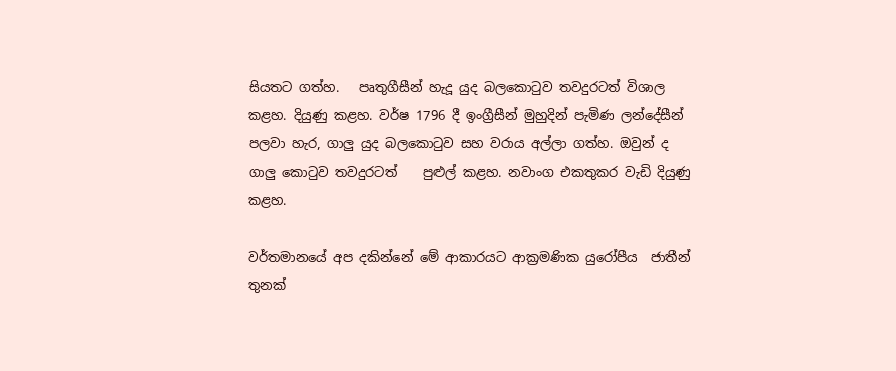සියතට ගත්හ.   පෘතුගීසීන් හැදූ යුද බලකොටුව තවදුරටත් විශාල කළහ. දියුණු කළහ. වර්ෂ 1796 දී ඉංග්‍රීසීන් මුහුදින් පැමිණ ලන්දේසීන් පලවා හැර, ගාලු යුද බලකොටුව සහ වරාය අල්ලා ගත්හ. ඔවුන් ද ගාලු කොටුව තවදුරටත්    පුළුල් කළහ. නවාංග එකතුකර වැඩි දියුණු කළහ.

වර්තමානයේ අප දකින්නේ මේ ආකාරයට ආක්‍රමණික යුරෝපීය  ජාතීන් තුනක්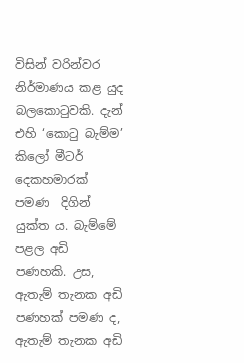විසින් වරින්වර නිර්මාණය කළ යුද බලකොටුවකි. දැන් එහි ‘කොටු බැම්ම’ කිලෝ මීටර් දෙකහමාරක් පමණ  දිගින් යුක්ත ය. බැම්මේ පළල අඩි පණහකි. උස, ඇතැම් තැනක අඩි පණහක් පමණ ද, ඇතැම් තැනක අඩි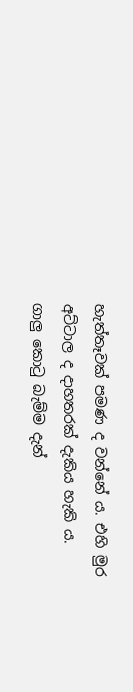හැත්තෑවක් පමණ ද වන්නේ ය. එහි මුර අට්ටාල ද දාහතරක් දැකිය හැකි ය.
ගාලු කොටු බැම්ම දැන්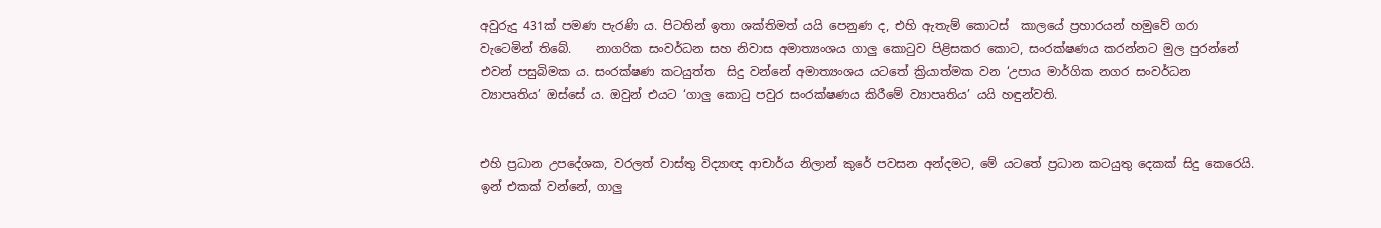අවුරුදු 431ක් පමණ පැරණි ය. පිටතින් ඉතා ශක්තිමත් යයි පෙනුණ ද, එහි ඇතැම් කොටස්  කාලයේ ප්‍රහාරයන් හමුවේ ගරා වැටෙමින් තිබේ.    නාගරික සංවර්ධන සහ නිවාස අමාත්‍යංශය ගාලු කොටුව පිළිසකර කොට, සංරක්ෂණය කරන්නට මුල පුරන්නේ එවන් පසුබිමක ය. සංරක්ෂණ කටයුත්ත  සිදු වන්නේ අමාත්‍යංශය යටතේ ක්‍රියාත්මක වන ‘උපාය මාර්ගික නගර සංවර්ධන ව්‍යාපෘතිය’ ඔස්සේ ය. ඔවුන් එයට ‘ගාලු කොටු පවුර සංරක්ෂණය කිරීමේ ව්‍යාපෘතිය’ යයි හඳුන්වති.


එහි ප්‍රධාන උපදේශක, වරලත් වාස්තු විද්‍යාඥ ආචාර්ය නිලාන් කුරේ පවසන අන්දමට, මේ යටතේ ප්‍රධාන කටයුතු දෙකක් සිදු කෙරෙයි. ඉන් එකක් වන්නේ, ගාලු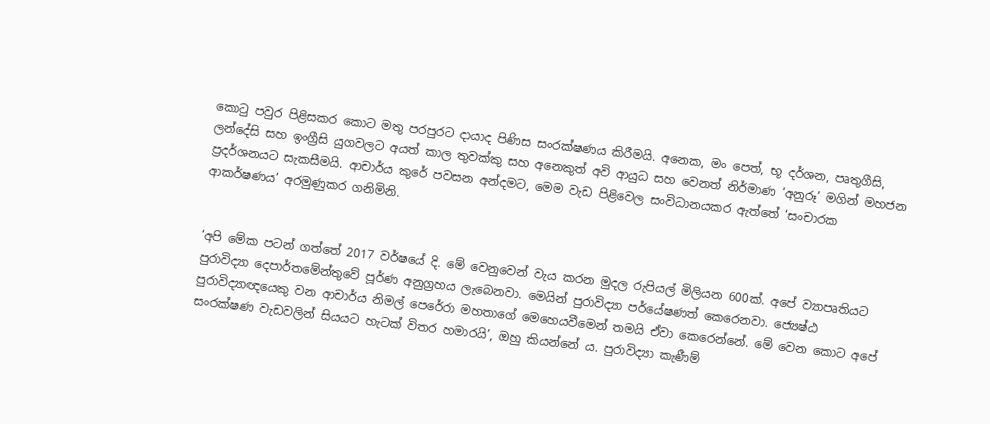කොටු පවුර පිළිසකර කොට මතු පරපුරට දායාද පිණිස සංරක්ෂණය කිරීමයි. අනෙක, මං පෙත්, භූ දර්ශන, පෘතුගීසි, ලන්දේසි සහ ඉංග්‍රීසි යුගවලට අයත් කාල තුවක්කු සහ අනෙකුත් අවි ආයුධ සහ වෙනත් නිර්මාණ ‘අනුරූ’ මගින් මහජන ප්‍රදර්ශනයට සැකසීමයි. ආචාර්ය කුරේ පවසන අන්දමට, මෙම වැඩ පිළිවෙල සංවිධානයකර ඇත්තේ ‘සංචාරක ආකර්ෂණය’ අරමුණුකර ගනිමිනි.


‘අපි මේක පටන් ගත්තේ 2017 වර්ෂයේ දි. මේ වෙනුවෙන් වැය කරන මුදල රුපියල් මිලියන 600ක්. අපේ ව්‍යාපෘතියට පුරාවිද්‍යා දෙපාර්තමේන්තුවේ පූර්ණ අනුග්‍රහය ලැබෙනවා. මෙයින් පුරාවිද්‍යා පර්යේෂණත් කෙරෙනවා. ජ්‍යෙෂ්ඨ පුරාවිද්‍යාඥයෙකු වන ආචාර්ය නිමල් පෙරේරා මහතාගේ මෙහෙයවීමෙන් තමයි ඒවා කෙරෙන්නේ. මේ වෙන කොට අපේ සංරක්ෂණ වැඩවලින් සියයට හැටක් විතර හමාරයි’, ඔහු කියන්නේ ය. පුරාවිද්‍යා කැණීම්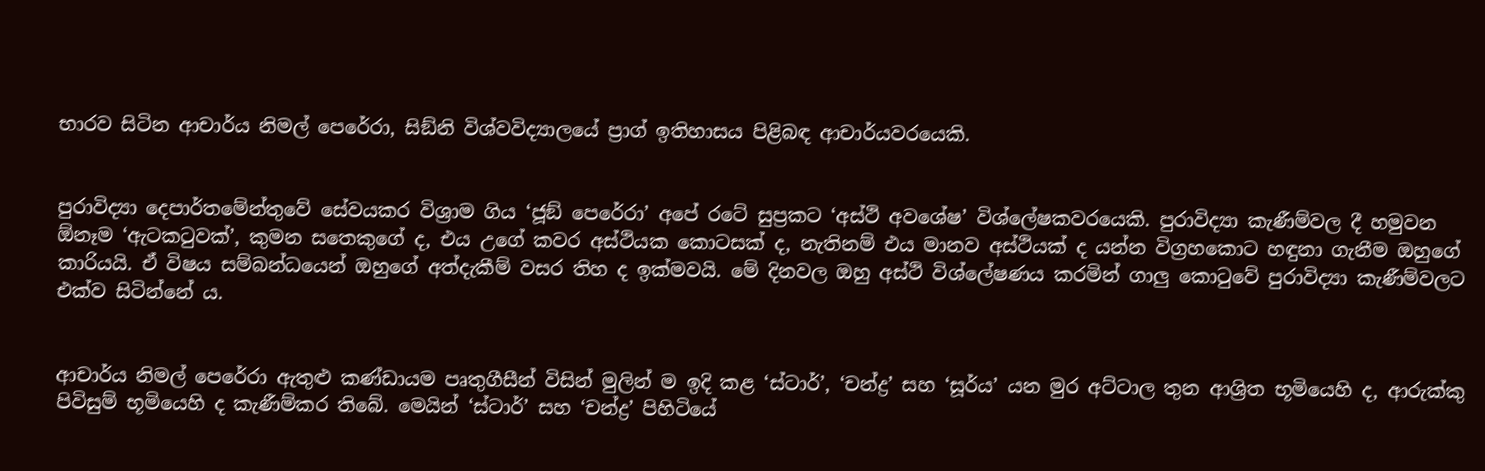භාරව සිටින ආචාර්ය නිමල් පෙරේරා, සිඞ්නි විශ්වවිද්‍යාලයේ ප්‍රාග් ඉතිහාසය පිළිබඳ ආචාර්යවරයෙකි.


පුරාවිද්‍යා දෙපාර්තමේන්තුවේ සේවයකර විශ්‍රාම ගිය ‘ජූඞ් පෙරේරා’ අපේ රටේ සුප්‍රකට ‘අස්ථි අවශේෂ’ විශ්ලේෂකවරයෙකි. පුරාවිද්‍යා කැණීම්වල දී හමුවන ඕනෑම ‘ඇටකටුවක්’, කුමන සතෙකුගේ ද, එය උගේ කවර අස්ථියක කොටසක් ද, නැතිනම් එය මානව අස්ථියක් ද යන්න විග්‍රහකොට හඳුනා ගැනීම ඔහුගේ කාරියයි. ඒ විෂය සම්බන්ධයෙන් ඔහුගේ අත්දැකීම් වසර තිහ ද ඉක්මවයි. මේ දිනවල ඔහු අස්ථි විශ්ලේෂණය කරමින් ගාලු කොටුවේ පුරාවිද්‍යා කැණීම්වලට එක්ව සිටින්නේ ය.


ආචාර්ය නිමල් පෙරේරා ඇතුළු කණ්ඩායම පෘතුගීසීන් විසින් මුලින් ම ඉදි කළ ‘ස්ටාර්’, ‘චන්ද්‍ර’ සහ ‘සූර්ය’ යන මුර අට්ටාල තුන ආශ්‍රිත භූමියෙහි ද, ආරුක්කු පිවිසුම් භූමියෙහි ද කැණීම්කර තිබේ. මෙයින් ‘ස්ටාර්’ සහ ‘චන්ද්‍ර’ පිහිටියේ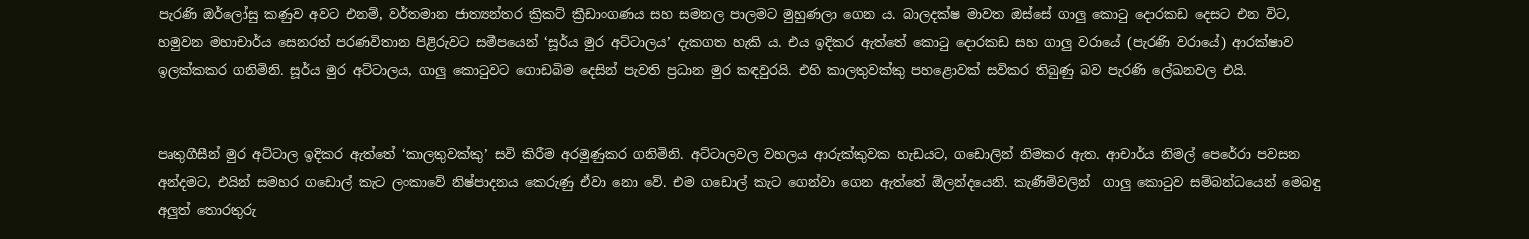පැරණි ඔර්ලෝසු කණුව අවට එනම්, වර්තමාන ජාත්‍යන්තර ක්‍රිකට් ක්‍රීඩාංගණය සහ සමනල පාලමට මුහුණලා ගෙන ය. බාලදක්ෂ මාවත ඔස්සේ ගාලු කොටු දොරකඩ දෙසට එන විට, හමුවන මහාචාර්ය සෙනරත් පරණවිතාන පිළිරුවට සමීපයෙන් ‘සූර්ය මුර අට්ටාලය’ දැකගත හැකි ය. එය ඉදිකර ඇත්තේ කොටු දොරකඩ සහ ගාලු වරායේ (පැරණි වරායේ) ආරක්ෂාව ඉලක්කකර ගනිමිනි. සූර්ය මුර අට්ටාලය, ගාලු කොටුවට ගොඩබිම දෙසින් පැවති ප්‍රධාන මුර කඳවුරයි. එහි කාලතුවක්කු පහළොවක් සවිකර තිබුණු බව පැරණි ලේඛනවල එයි.


පෘතුගීසීන් මුර අට්ටාල ඉදිකර ඇත්තේ ‘කාලතුවක්කු’ සවි කිරීම අරමුණුකර ගනිමිනි. අට්ටාලවල වහලය ආරුක්කුවක හැඩයට, ගඩොලින් නිමකර ඇත. ආචාර්ය නිමල් පෙරේරා පවසන අන්දමට, එයින් සමහර ගඩොල් කැට ලංකාවේ නිෂ්පාදනය කෙරුණු ඒවා නො වේ. එම ගඩොල් කැට ගෙන්වා ගෙන ඇත්තේ ඕලන්දයෙනි. කැණීම්වලින්  ගාලු කොටුව සම්බන්ධයෙන් මෙබඳු අලුත් තොරතුරු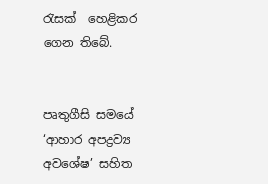රැසක්  හෙළිකර ගෙන තිබේ.


පෘතුගීසි සමයේ ‘ආහාර අපද්‍රව්‍ය අවශේෂ’ සහිත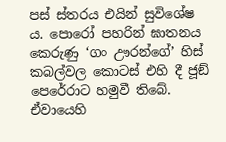පස් ස්තරය එයින් සුවිශේෂ ය. පොරෝ පහරින් ඝාතනය කෙරුණු ‘ගං ඌරන්ගේ’ හිස් කබල්වල කොටස් එහි දී ජූඞ් පෙරේරාට හමුවී තිබේ. ඒවායෙහි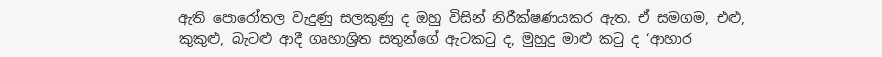ඇති පොරෝතල වැදුණු සලකුණු ද ඔහු විසින් නිරීක්ෂණයකර ඇත. ඒ සමගම, එළු, කුකුළු, බැටළු ආදී ගෘහාශ්‍රිත සතුන්ගේ ඇටකටු ද, මුහුදු මාළු කටු ද ‘ආහාර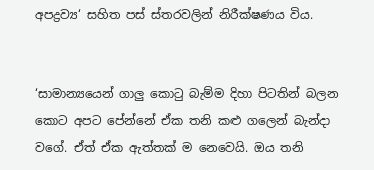අපද්‍රව්‍ය‘ සහිත පස් ස්තරවලින් නිරීක්ෂණය විය.


‘සාමාන්‍යයෙන් ගාලු කොටු බැම්ම දිහා පිටතින් බලන කොට අපට පේන්නේ ඒක තනි කළු ගලෙන් බැන්දා වගේ. ඒත් ඒක ඇත්තක් ම නෙවෙයි. ඔය තනි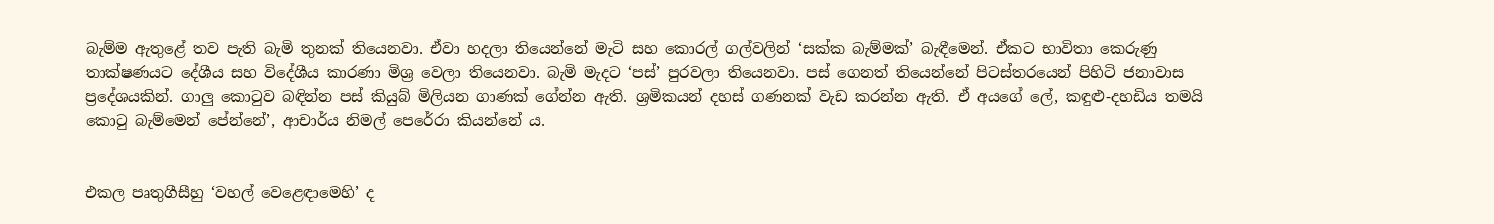බැම්ම ඇතුළේ තව පැති බැමි තුනක් තියෙනවා. ඒවා හදලා තියෙන්නේ මැටි සහ කොරල් ගල්වලින් ‘සක්ක බැම්මක්’ බැඳීමෙන්. ඒකට භාවිතා කෙරුණු තාක්ෂණයට දේශීය සහ විදේශීය කාරණා මිශ්‍ර වෙලා තියෙනවා. බැමි මැදට ‘පස්’ පුරවලා තියෙනවා. පස් ගෙනත් තියෙන්නේ පිටස්තරයෙන් පිහිටි ජනාවාස ප්‍රදේශයකින්. ගාලු කොටුව බඳින්න පස් කියුබ් මිලියන ගාණක් ගේන්න ඇති. ශ්‍රමිකයන් දහස් ගණනක් වැඩ කරන්න ඇති. ඒ අයගේ ලේ, කඳුළු-දහඩිය තමයි කොටු බැම්මෙන් පේන්නේ’, ආචාර්ය නිමල් පෙරේරා කියන්නේ ය.


එකල පෘතුගීසීහු ‘වහල් වෙළෙඳාමෙහි’ ද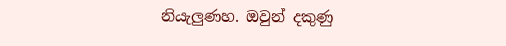නියැලුණහ. ඔවුන් දකුණු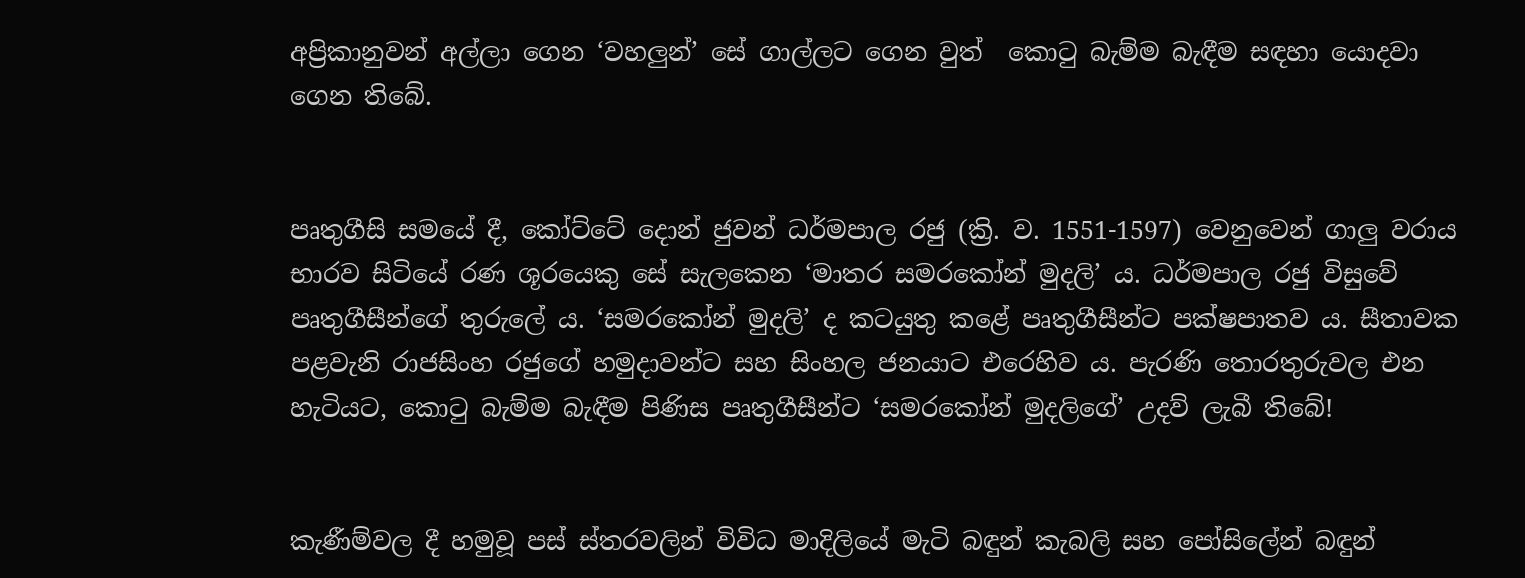අප්‍රිකානුවන් අල්ලා ගෙන ‘වහලුන්’ සේ ගාල්ලට ගෙන වුත්  කොටු බැම්ම බැඳීම සඳහා යොදවා ගෙන තිබේ.


පෘතුගීසි සමයේ දී, කෝට්ටේ දොන් ජුවන් ධර්මපාල රජු (ක්‍රි. ව. 1551-1597) වෙනුවෙන් ගාලු වරාය භාරව සිටියේ රණ ශූරයෙකු සේ සැලකෙන ‘මාතර සමරකෝන් මුදලි’ ය. ධර්මපාල රජු විසුවේ පෘතුගීසීන්ගේ තුරුලේ ය. ‘සමරකෝන් මුදලි’ ද කටයුතු කළේ පෘතුගීසීන්ට පක්ෂපාතව ය. සීතාවක පළවැනි රාජසිංහ රජුගේ හමුදාවන්ට සහ සිංහල ජනයාට එරෙහිව ය. පැරණි තොරතුරුවල එන හැටියට, කොටු බැම්ම බැඳීම පිණිස පෘතුගීසීන්ට ‘සමරකෝන් මුදලිගේ’ උදව් ලැබී තිබේ!


කැණීම්වල දී හමුවූ පස් ස්තරවලින් විවිධ මාදිලියේ මැටි බඳුන් කැබලි සහ පෝසිලේන් බඳුන්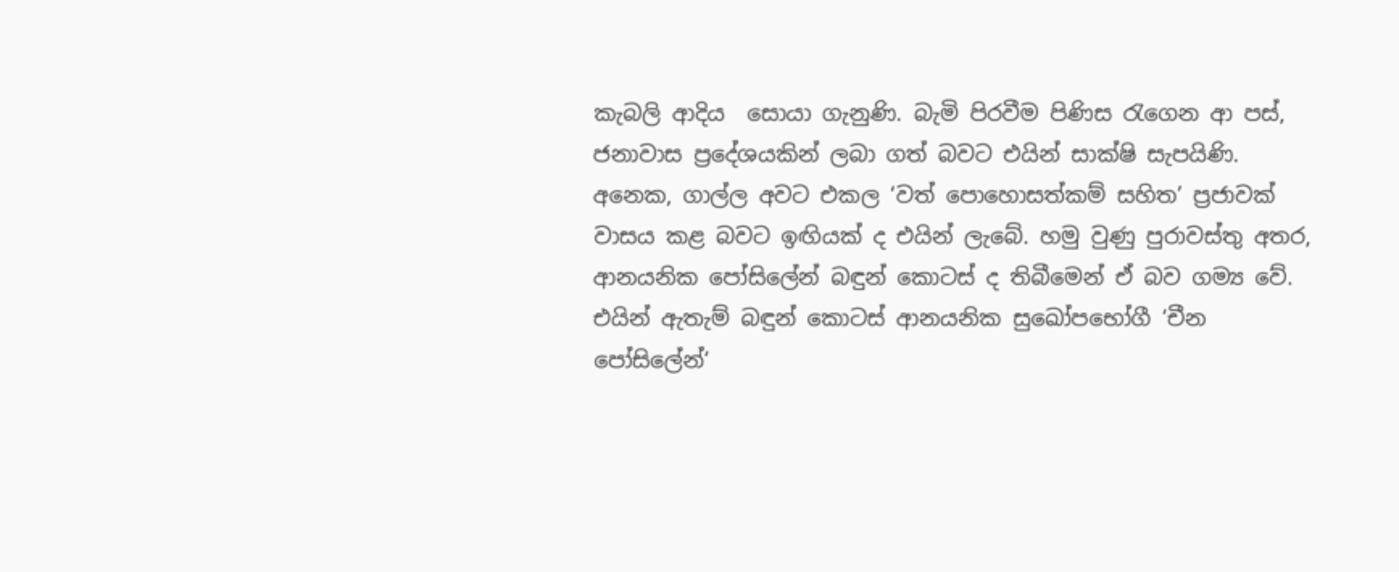කැබලි ආදිය  සොයා ගැනුණි. බැමි පිරවීම පිණිස රැගෙන ආ පස්, ජනාවාස ප්‍රදේශයකින් ලබා ගත් බවට එයින් සාක්ෂි සැපයිණි. අනෙක, ගාල්ල අවට එකල ‘වත් පොහොසත්කම් සහිත’ ප්‍රජාවක් වාසය කළ බවට ඉඟියක් ද එයින් ලැබේ. හමු වුණු පුරාවස්තු අතර, ආනයනික පෝසිලේන් බඳුන් කොටස් ද තිබීමෙන් ඒ බව ගම්‍ය වේ. එයින් ඇතැම් බඳුන් කොටස් ආනයනික සුඛෝපභෝගී ‘චීන පෝසිලේන්‘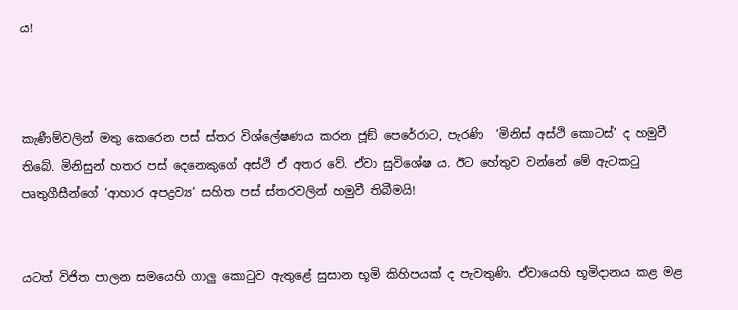ය!



කැණීම්වලින් මතු කෙරෙන පස් ස්තර විශ්ලේෂණය කරන ජූඞ් පෙරේරාට, පැරණි  ‘මිනිස් අස්ථි කොටස්’ ද හමුවී තිබේ. මිනිසුන් හතර පස් දෙනෙකුගේ අස්ථි ඒ අතර වේ. ඒවා සුවිශේෂ ය. ඊට හේතුව වන්නේ මේ ඇටකටු පෘතුගීසීන්ගේ ‘ආහාර අපද්‍රව්‍ය‘ සහිත පස් ස්තරවලින් හමුවී තිබීමයි!


යටත් විජිත පාලන සමයෙහි ගාලු කොටුව ඇතුළේ සුසාන භූමි කිහිපයක් ද පැවතුණි. ඒවායෙහි භූමිදානය කළ මළ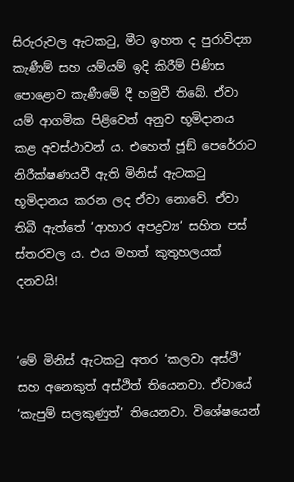සිරුරුවල ඇටකටු, මීට ඉහත ද පුරාවිද්‍යා කැණීම් සහ යම්යම් ඉදි කිරීම් පිණිස පොළොව කැණීමේ දී හමුවී තිබේ. ඒවා යම් ආගමික පිළිවෙත් අනුව භූමිදානය කළ අවස්ථාවන් ය. එහෙත් ජූඞ් පෙරේරාට නිරීක්ෂණයවී ඇති මිනිස් ඇටකටු භූමිදානය කරන ලද ඒවා නොවේ. ඒවා තිබී ඇත්තේ ‘ආහාර අපද්‍රව්‍ය‘ සහිත පස් ස්තරවල ය. එය මහත් කුතුහලයක් දනවයි!


‘මේ මිනිස් ඇටකටු අතර ‘කලවා අස්ථි’ සහ අනෙකුත් අස්ථිත් තියෙනවා. ඒවායේ ‘කැපුම් සලකුණුත්’ තියෙනවා. විශේෂයෙන්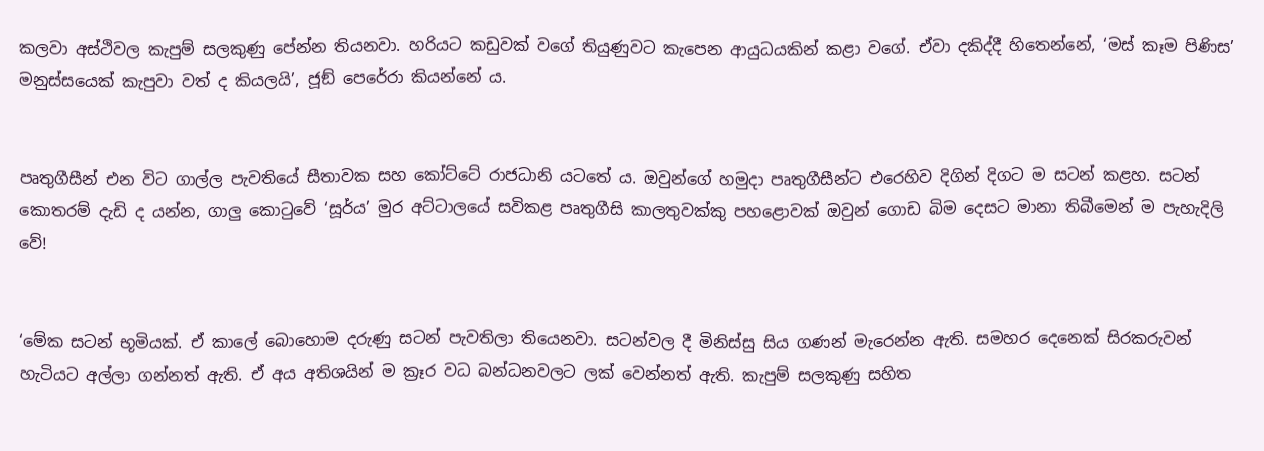කලවා අස්ථිවල කැපුම් සලකුණු පේන්න තියනවා. හරියට කඩුවක් වගේ තියුණුවට කැපෙන ආයුධයකින් කළා වගේ. ඒවා දකිද්දී හිතෙන්නේ, ‘මස් කෑම පිණිස’ මනුස්සයෙක් කැපුවා වත් ද කියලයි’, ජූඞ් පෙරේරා කියන්නේ ය.


පෘතුගීසීන් එන විට ගාල්ල පැවතියේ සීතාවක සහ කෝට්ටේ රාජධානි යටතේ ය. ඔවුන්ගේ හමුදා පෘතුගීසීන්ට එරෙහිව දිගින් දිගට ම සටන් කළහ. සටන් කොතරම් දැඩි ද යන්න, ගාලු කොටුවේ ‘සූර්ය’ මුර අට්ටාලයේ සවිකළ පෘතුගීසි කාලතුවක්කු පහළොවක් ඔවුන් ගොඩ බිම දෙසට මානා තිබීමෙන් ම පැහැදිලි වේ!


‘මේක සටන් භූමියක්. ඒ කාලේ බොහොම දරුණු සටන් පැවතිලා තියෙනවා. සටන්වල දී මිනිස්සු සිය ගණන් මැරෙන්න ඇති. සමහර දෙනෙක් සිරකරුවන් හැටියට අල්ලා ගන්නත් ඇති. ඒ අය අතිශයින් ම ක්‍රෑර වධ බන්ධනවලට ලක් වෙන්නත් ඇති. කැපුම් සලකුණු සහිත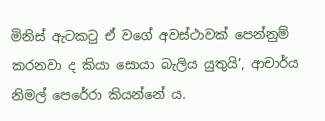මිනිස් ඇටකටු ඒ වගේ අවස්ථාවක් පෙන්නුම් කරනවා ද කියා සොයා බැලිය යුතුයි’, ආචාර්ය නිමල් පෙරේරා කියන්නේ ය.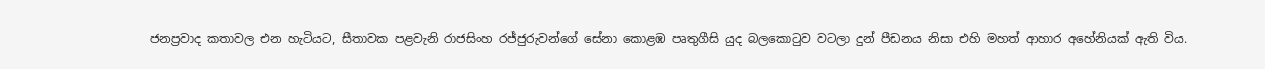ජනප්‍රවාද කතාවල එන හැටියට, සීතාවක පළවැනි රාජසිංහ රජ්ජුරුවන්ගේ සේනා කොළඹ පෘතුගීසි යුද බලකොටුව වටලා දුන් පීඩනය නිසා එහි මහත් ආහාර අහේනියක් ඇති විය.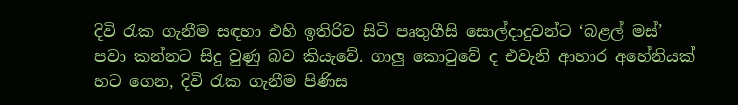දිවි රැක ගැනීම සඳහා එහි ඉතිරිව සිටි පෘතුගීසි සොල්දාදුවන්ට ‘බළල් මස්’ පවා කන්නට සිදු වුණු බව කියැවේ. ගාලු කොටුවේ ද එවැනි ආහාර අහේනියක් හට ගෙන, දිවි රැක ගැනීම පිණිස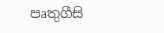පෘතුගීසි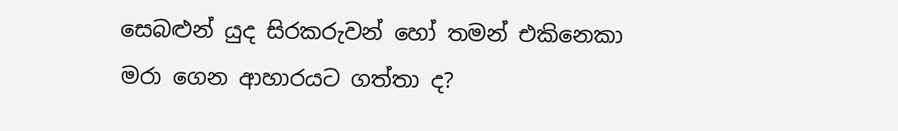සෙබළුන් යුද සිරකරුවන් හෝ තමන් එකිනෙකා මරා ගෙන ආහාරයට ගත්තා ද?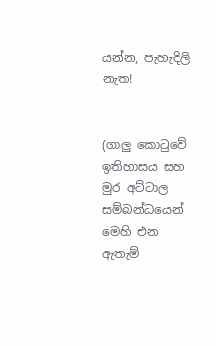යන්න, පැහැදිලි නැත!


(ගාලු කොටුවේ ඉතිහාසය සහ මුර අට්ටාල සම්බන්ධයෙන් මෙහි එන ඇතැම්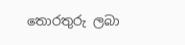තොරතුරු ලබා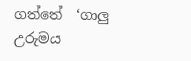ගත්තේ  ‘ගාලු උරුමය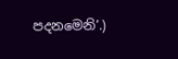පදනමෙනි’.)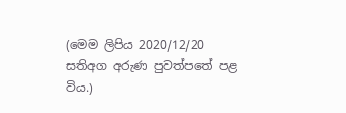(මෙම ලිපිය 2020/12/20 සතිඅග අරුණ පුවත්පතේ පළ විය.)